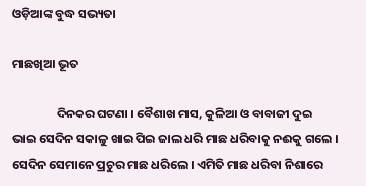ଓଡ଼ିଆଙ୍କ ବୁଦ୍ଧ ସଭ୍ୟତା

ମାଛଖିଆ ଭୂତ

                ଦିନକର ଘଟଣା । ବୈଶାଖ ମାସ, କୁଳିଆ ଓ ବାବାଜୀ ଦୁଇ ଭାଇ ସେଦିନ ସକାଳୁ ଖାଇ ପିଇ ଜାଲ ଧରି ମାଛ ଧରିବାକୁ ନଈକୁ ଗଲେ । ସେଦିନ ସେମାନେ ପ୍ରଚୁର ମାଛ ଧରିଲେ । ଏମିତି ମାଛ ଧରିବା ନିଶାରେ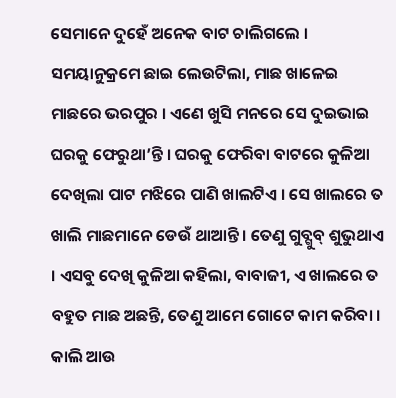ସେମାନେ ଦୁହେଁ ଅନେକ ବାଟ ଚାଲିଗଲେ । ସମୟାନୁକ୍ରମେ ଛାଇ ଲେଉଟିଲା, ମାଛ ଖାଳେଇ ମାଛରେ ଭରପୁର । ଏଣେ ଖୁସି ମନରେ ସେ ଦୁଇଭାଇ ଘରକୁ ଫେରୁଥା’ନ୍ତି । ଘରକୁ ଫେରିବା ବାଟରେ କୁଳିଆ ଦେଖିଲା ପାଟ ମଝିରେ ପାଣି ଖାଲଟିଏ । ସେ ଖାଲରେ ତ ଖାଲି ମାଛମାନେ ଡେଉଁ ଥାଆନ୍ତି । ତେଣୁ ଗୁବ୍ଗୁବ୍ ଶୁଭୁଥାଏ । ଏସବୁ ଦେଖି କୁଳିଆ କହିଲା, ବାବାଜୀ, ଏ ଖାଲରେ ତ ବହୁତ ମାଛ ଅଛନ୍ତି, ତେଣୁ ଆମେ ଗୋଟେ କାମ କରିବା । କାଲି ଆଉ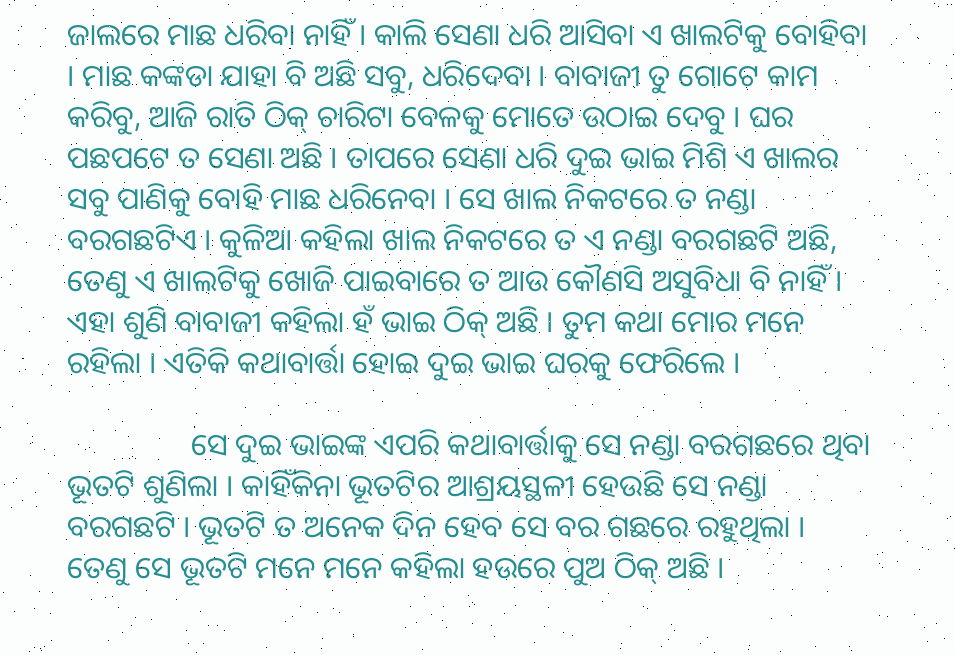ଜାଲରେ ମାଛ ଧରିବା ନାହିଁ । କାଲି ସେଣା ଧରି ଆସିବା ଏ ଖାଲଟିକୁ ବୋହିବା । ମାଛ କଙ୍କଡା ଯାହା ବି ଅଛି ସବୁ, ଧରିଦେବା । ବାବାଜୀ ତୁ ଗୋଟେ କାମ କରିବୁ, ଆଜି ରାତି ଠିକ୍ ଚାରିଟା ବେଳକୁ ମୋତେ ଉଠାଇ ଦେବୁ । ଘର ପଛପଟେ ତ ସେଣା ଅଛି । ତାପରେ ସେଣା ଧରି ଦୁଇ ଭାଇ ମିଶି ଏ ଖାଲର ସବୁ ପାଣିକୁ ବୋହି ମାଛ ଧରିନେବା । ସେ ଖାଲ ନିକଟରେ ତ ନଣ୍ଡା ବରଗଛଟିଏ । କୁଳିଆ କହିଲା ଖାଲ ନିକଟରେ ତ ଏ ନଣ୍ଡା ବରଗଛଟି ଅଛି, ତେଣୁ ଏ ଖାଲଟିକୁ ଖୋଜି ପାଇବାରେ ତ ଆଉ କୌଣସି ଅସୁବିଧା ବି ନାହିଁ । ଏହା ଶୁଣି ବାବାଜୀ କହିଲା ହଁ ଭାଇ ଠିକ୍ ଅଛି । ତୁମ କଥା ମୋର ମନେ ରହିଲା । ଏତିକି କଥାବାର୍ତ୍ତା ହୋଇ ଦୁଇ ଭାଇ ଘରକୁ ଫେରିଲେ ।

                ସେ ଦୁଇ ଭାଇଙ୍କ ଏପରି କଥାବାର୍ତ୍ତାକୁ ସେ ନଣ୍ଡା ବରଗଛରେ ଥିବା ଭୂତଟି ଶୁଣିଲା । କାହିଁକିନା ଭୂତଟିର ଆଶ୍ରୟସ୍ଥଳୀ ହେଉଛି ସେ ନଣ୍ଡା ବରଗଛଟି । ଭୂତଟି ତ ଅନେକ ଦିନ ହେବ ସେ ବର ଗଛରେ ରହୁଥିଲା । ତେଣୁ ସେ ଭୂତଟି ମନେ ମନେ କହିଲା ହଉରେ ପୁଅ ଠିକ୍ ଅଛି ।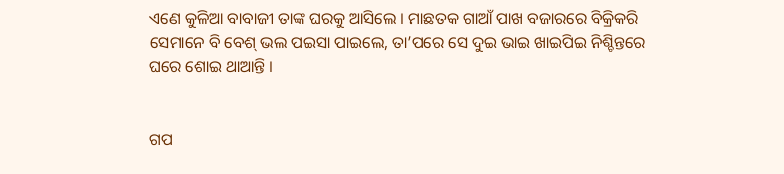ଏଣେ କୁଳିଆ ବାବାଜୀ ତାଙ୍କ ଘରକୁ ଆସିଲେ । ମାଛତକ ଗାଆଁ ପାଖ ବଜାରରେ ବିକ୍ରିକରି ସେମାନେ ବି ବେଶ୍ ଭଲ ପଇସା ପାଇଲେ, ତା’ପରେ ସେ ଦୁଇ ଭାଇ ଖାଇପିଇ ନିଶ୍ଚିନ୍ତରେ ଘରେ ଶୋଇ ଥାଆନ୍ତି ।


ଗପ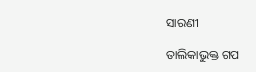ସାରଣୀ

ତାଲିକାଭୁକ୍ତ ଗପ